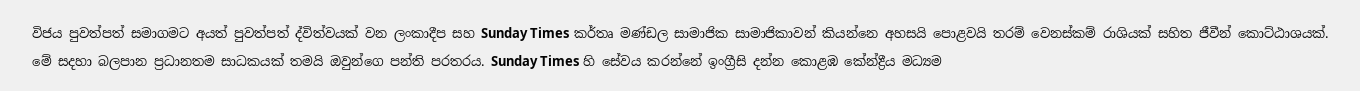විජය පුවත්පත් සමාගමට අයත් පුවත්පත් ද්විත්වයක් වන ලංකාදීප සහ Sunday Times කර්තෘ මණ්ඩල සාමාජික සාමාජිකාවන් කියන්නෙ අහසයි පොළවයි තරම් වෙනස්කම් රාශියක් සහිත ජීවීන් කොට්ඨාශයක්. මේ සදහා බලපාන ප්‍රධානතම සාධකයක් තමයි ඔවුන්ගෙ පන්ති පරතරය. Sunday Times හි සේවය කරන්නේ ඉංග්‍රීසි දන්න කොළඹ කේන්ද්‍රීය මධ්‍යම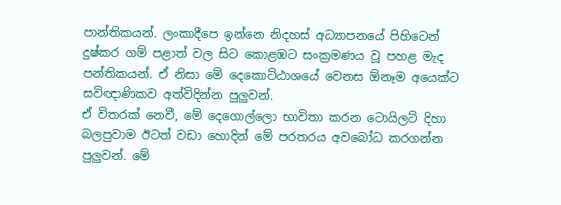පාන්තිකයන්. ලංකාදීපෙ ඉන්නෙ නිදහස් අධ්‍යාපනයේ පිහිටෙන් දුෂ්කර ගම් පළාත් වල සිට කොළඹට සංක්‍රමණය වූ පහළ මැද පන්තිකයන්. ඒ නිසා මේ දෙකොට්ඨාශයේ වෙනස ඕනෑම අයෙක්ට සවිඥාණිකව අත්විදින්න පුලුවන්.
ඒ විතරක් නෙවී, මේ දෙගොල්ලො භාවිතා කරන ටොයිලට් දිහා බලපුවාම ඊටත් වඩා හොදින් මේ පරතරය අවබෝධ කරගන්න පුලුවන්. මේ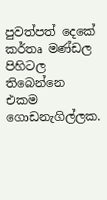පුවත්පත් දෙකේ කර්තෘ මණ්ඩල පිහිටල තිබෙන්නෙ එකම ගොඩනැගිල්ලක.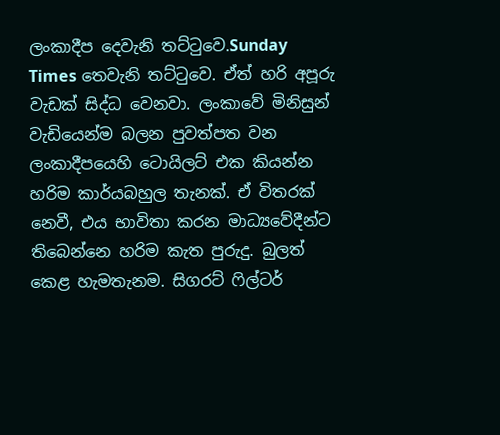ලංකාදීප දෙවැනි තට්ටුවෙ.Sunday Times තෙවැනි තට්ටුවෙ. ඒත් හරි අපූරු වැඩක් සිද්ධ වෙනවා. ලංකාවේ මිනිසුන් වැඩියෙන්ම බලන පුවත්පත වන ලංකාදීපයෙහි ටොයිලට් එක කියන්න හරිම කාර්යබහුල තැනක්. ඒ විතරක් නෙවී, එය භාවිතා කරන මාධ්‍යවේදීන්ට තිබෙන්නෙ හරිම කැත පුරුදු. බුලත් කෙළ හැමතැනම. සිගරට් ෆිල්ටර්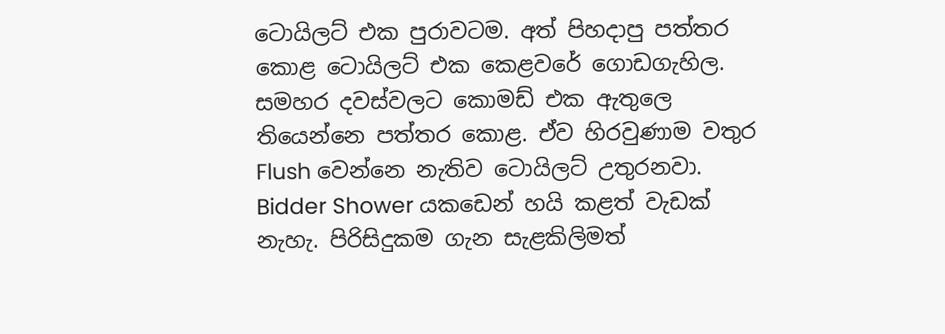ටොයිලට් එක පුරාවටම. අත් පිහදාපු පත්තර කොළ ටොයිලට් එක කෙළවරේ ගොඩගැහිල. සමහර දවස්වලට කොමඩ් එක ඇතුලෙ තියෙන්නෙ පත්තර කොළ. ඒව හිරවුණාම වතුර Flush වෙන්නෙ නැතිව ටොයිලට් උතුරනවා. Bidder Shower යකඩෙන් හයි කළත් වැඩක් නැහැ. පිරිසිදුකම ගැන සැළකිලිමත්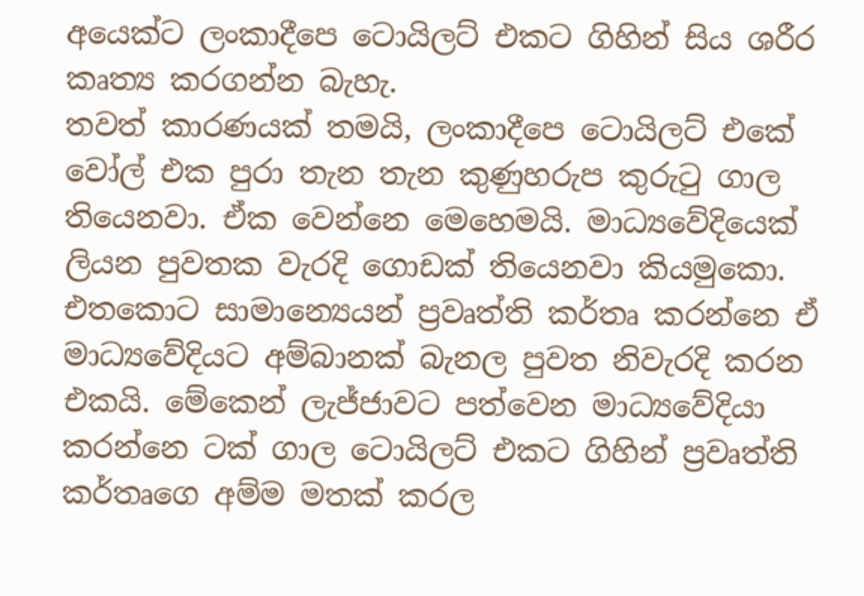අයෙක්ට ලංකාදීපෙ ටොයිලට් එකට ගිහින් සිය ශරීර කෘත්‍ය කරගන්න බැහැ.
තවත් කාරණයක් තමයි, ලංකාදීපෙ ටොයිලට් එකේ වෝල් එක පුරා තැන තැන කුණුහරුප කුරුටු ගාල තියෙනවා. ඒක වෙන්නෙ මෙහෙමයි. මාධ්‍යවේදියෙක් ලියන පුවතක වැරදි ගොඩක් තියෙනවා කියමුකො. එතකොට සාමාන්‍යෙයන් ප්‍රවෘත්ති කර්තෘ කරන්නෙ ඒ මාධ්‍යවේදියට අම්බානක් බැනල පුවත නිවැරදි කරන එකයි. මේකෙන් ලැජ්ජාවට පත්වෙන මාධ්‍යවේදියා කරන්නෙ ටක් ගාල ටොයිලට් එකට ගිහින් ප්‍රවෘත්ති කර්තෘගෙ අම්ම මතක් කරල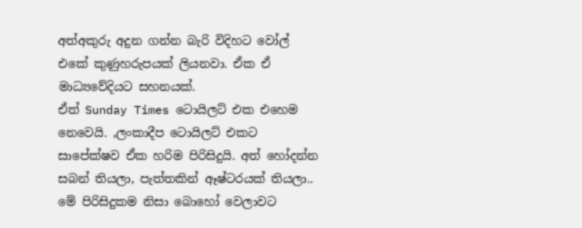අත්අකුරු අදුන ගන්න බැරි විදිහට වෝල් එකේ කුණුහරුපයක් ලියනවා. ඒක ඒ මාධ්‍යවේදියට සහනයක්.
ඒත් Sunday Times ටොයිලට් එක එහෙම නෙවෙයි. ,ලංකාදීප ටොයිලට් එකට සාපේක්ෂව ඒක හරිම පිරිසිදුයි. අත් හෝදන්න සබන් තියලා, පැත්තකින් ඈෂ්ටරයක් තියලා.. මේ පිරිසිදුකම නිසා බොහෝ වෙලාවට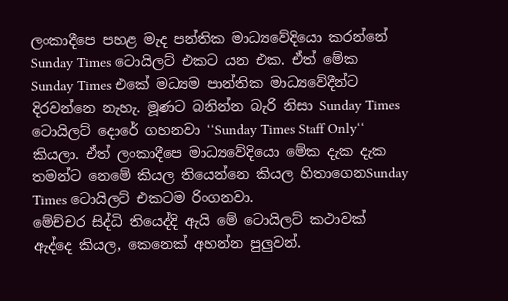ලංකාදීපෙ පහළ මැද පන්තික මාධ්‍යවේදියො කරන්නේ Sunday Times ටොයිලට් එකට යන එක. ඒත් මේක Sunday Times එකේ මධ්‍යම පාන්තික මාධ්‍යවේදීන්ට දිරවන්නෙ නැහැ. මූණට බනින්න බැරි නිසා Sunday Times ටොයිලට් දොරේ ගහනවා ‘‘Sunday Times Staff Only‘‘ කියලා. ඒත් ලංකාදීපෙ මාධ්‍යවේදියො මේක දැක දැක තමන්ට නෙමේ කියල තියෙන්නෙ කියල හිතාගෙනSunday Times ටොයිලට් එකටම රිංගනවා.
මේච්චර සිද්ධි තියෙද්දි ඇයි මේ ටොයිලට් කථාවක් ඇද්දෙ කියල, කෙනෙක් අහන්න පුලුවන්.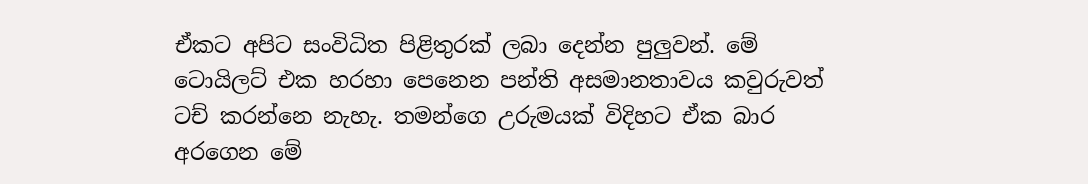ඒකට අපිට සංවිධිත පිළිතුරක් ලබා දෙන්න පුලුවන්. මේ ටොයිලට් එක හරහා පෙනෙන පන්ති අසමානතාවය කවුරුවත් ටච් කරන්නෙ නැහැ. තමන්ගෙ උරුමයක් විදිහට ඒක බාර අරගෙන මේ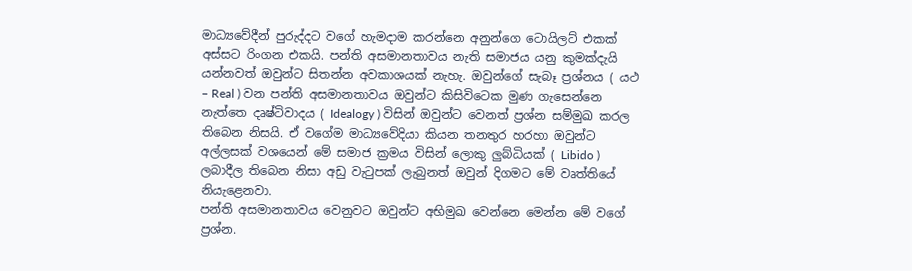මාධ්‍යවේදීන් පුරුද්දට වගේ හැමදාම කරන්නෙ අනුන්ගෙ ටොයිලට් එකක් අස්සට රිංගන එකයි. පන්ති අසමානතාවය නැති සමාජය යනු කුමක්දැයි යන්නවත් ඔවුන්ට සිතන්න අවකාශයක් නැහැ. ඔවුන්ගේ සැබෑ ප්‍රශ්නය ( යථ – Real ) වන පන්ති අසමානතාවය ඔවුන්ට කිසිවිටෙක මුණ ගැසෙන්නෙ නැත්තෙ දෘෂ්ටිවාදය ( Idealogy ) විසින් ඔවුන්ට වෙනත් ප්‍රශ්න සම්මුඛ කරල තිබෙන නිසයි. ඒ වගේම මාධ්‍යවේදියා කියන තනතුර හරහා ඔවුන්ට අල්ලසක් වශයෙන් මේ සමාජ ක්‍රමය විසින් ලොකු ලුබ්ධියක් ( Libido ) ලබාදීල තිබෙන නිසා අඩු වැටුපක් ලැබුනත් ඔවුන් දිගමට මේ වෘත්තියේ නියැළෙනවා.
පන්ති අසමානතාවය වෙනුවට ඔවුන්ට අභිමුඛ වෙන්නෙ මෙන්න මේ වගේ ප්‍රශ්න.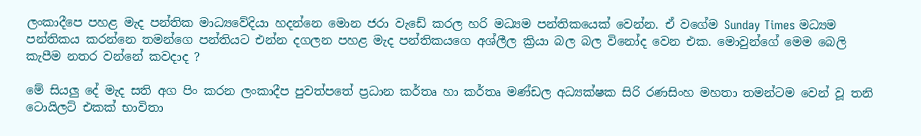ලංකාදීපෙ පහළ මැද පන්තික මාධ්‍යවේදියා හදන්නෙ මොන ජරා වැඩේ කරල හරි මධ්‍යම පන්තිකයෙක් වෙන්න. ඒ වගේම Sunday Times මධ්‍යම පන්තිකය කරන්නෙ තමන්ගෙ පන්තියට එන්න දගලන පහළ මැද පන්තිකයගෙ අශ්ලීල ක්‍රියා බල බල විනෝද වෙන එක. මොවුන්ගේ මෙම බෙලි කැපීම නතර වන්නේ කවදාද ?

මේ සියලු දේ මැද සති අග පිං කරන ලංකාදීප පුවත්පතේ ප්‍රධාන කර්තෘ හා කර්තෘ මණ්ඩල අධ්‍යක්ෂක සිරි රණසිංහ මහතා තමන්ටම වෙන් වූ තනි ටොයිලට් එකක් භාවිතා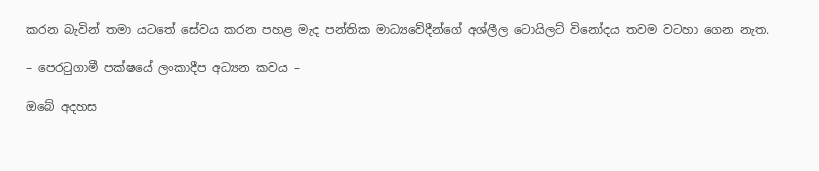කරන බැවින් තමා යටතේ සේවය කරන පහළ මැද පන්තික මාධ්‍යවේදීන්ගේ අශ්ලීල ටොයිලට් විනෝදය තවම වටහා ගෙන නැත.

– පෙරටුගාමී පක්ෂයේ ලංකාදීප අධ්‍යන කවය –

ඔබේ අදහස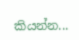කියන්න...